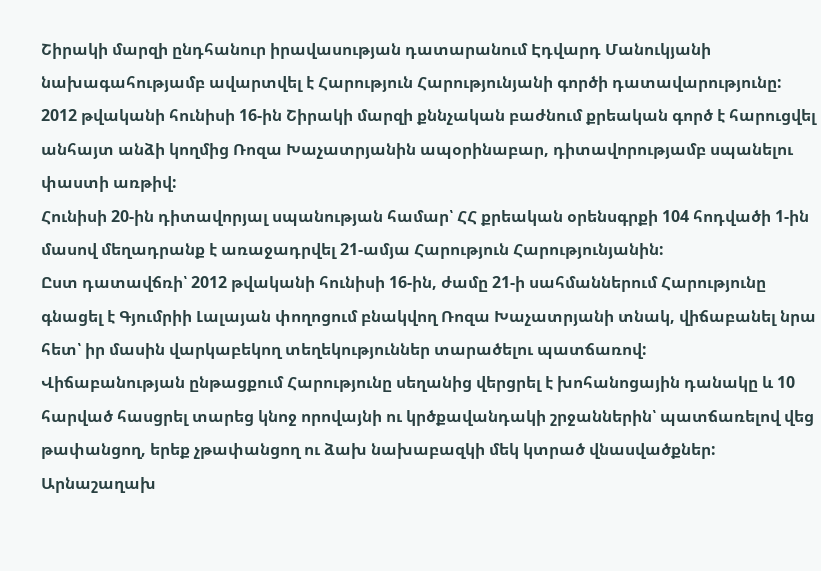Շիրակի մարզի ընդհանուր իրավասության դատարանում Էդվարդ Մանուկյանի նախագահությամբ ավարտվել է Հարություն Հարությունյանի գործի դատավարությունը:
2012 թվականի հունիսի 16-ին Շիրակի մարզի քննչական բաժնում քրեական գործ է հարուցվել անհայտ անձի կողմից Ռոզա Խաչատրյանին ապօրինաբար, դիտավորությամբ սպանելու փաստի առթիվ:
Հունիսի 20-ին դիտավորյալ սպանության համար՝ ՀՀ քրեական օրենսգրքի 104 հոդվածի 1-ին մասով մեղադրանք է առաջադրվել 21-ամյա Հարություն Հարությունյանին:
Ըստ դատավճռի՝ 2012 թվականի հունիսի 16-ին, ժամը 21-ի սահմաններում Հարությունը գնացել է Գյումրիի Լալայան փողոցում բնակվող Ռոզա Խաչատրյանի տնակ, վիճաբանել նրա հետ՝ իր մասին վարկաբեկող տեղեկություններ տարածելու պատճառով:
Վիճաբանության ընթացքում Հարությունը սեղանից վերցրել է խոհանոցային դանակը և 10 հարված հասցրել տարեց կնոջ որովայնի ու կրծքավանդակի շրջաններին՝ պատճառելով վեց թափանցող, երեք չթափանցող ու ձախ նախաբազկի մեկ կտրած վնասվածքներ:
Արնաշաղախ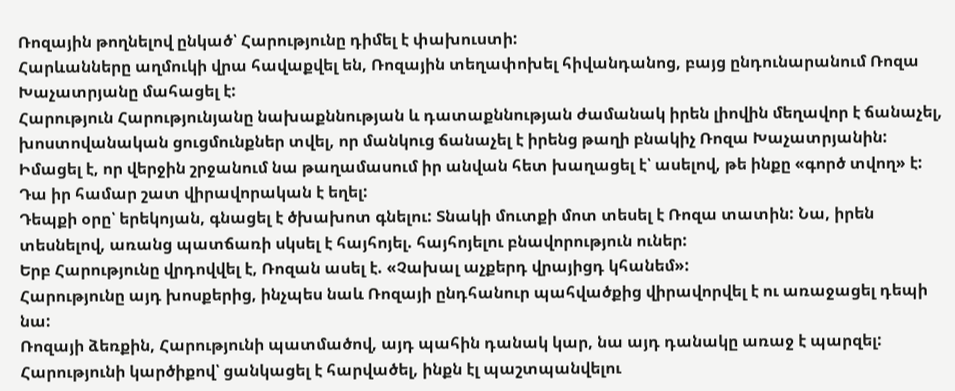Ռոզային թողնելով ընկած՝ Հարությունը դիմել է փախուստի:
Հարևանները աղմուկի վրա հավաքվել են, Ռոզային տեղափոխել հիվանդանոց, բայց ընդունարանում Ռոզա Խաչատրյանը մահացել է:
Հարություն Հարությունյանը նախաքննության և դատաքննության ժամանակ իրեն լիովին մեղավոր է ճանաչել, խոստովանական ցուցմունքներ տվել, որ մանկուց ճանաչել է իրենց թաղի բնակիչ Ռոզա Խաչատրյանին:
Իմացել է, որ վերջին շրջանում նա թաղամասում իր անվան հետ խաղացել է՝ ասելով, թե ինքը «գործ տվող» է: Դա իր համար շատ վիրավորական է եղել:
Դեպքի օրը՝ երեկոյան, գնացել է ծխախոտ գնելու: Տնակի մուտքի մոտ տեսել է Ռոզա տատին: Նա, իրեն տեսնելով, առանց պատճառի սկսել է հայհոյել. հայհոյելու բնավորություն ուներ:
Երբ Հարությունը վրդովվել է, Ռոզան ասել է. «Չախալ աչքերդ վրայիցդ կհանեմ»:
Հարությունը այդ խոսքերից, ինչպես նաև Ռոզայի ընդհանուր պահվածքից վիրավորվել է ու առաջացել դեպի նա:
Ռոզայի ձեռքին, Հարությունի պատմածով, այդ պահին դանակ կար, նա այդ դանակը առաջ է պարզել: Հարությունի կարծիքով՝ ցանկացել է հարվածել, ինքն էլ պաշտպանվելու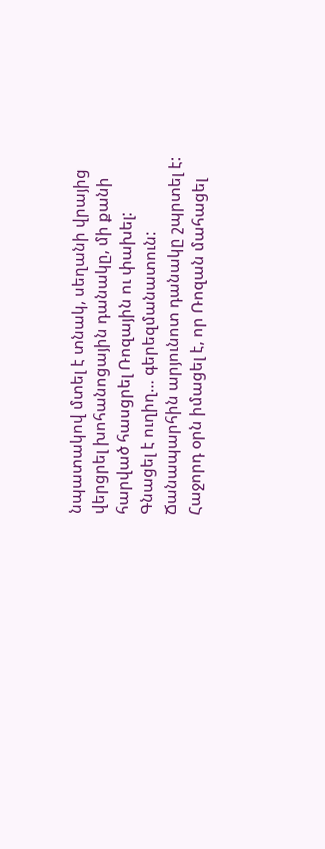նպատակով մտել է տնակ, սեղանի վրայից վերցրել խոհանոցային դանակը, մի քանի հարված հասցրել Ռոզային ու փախել:
Գնացել է ուղիղ… գերեզմանատուն: Ճանապարհին արյունոտ դանակը շպրտել է:
Հաջորդ օրն իմացել է, որ Ռոզան մահացել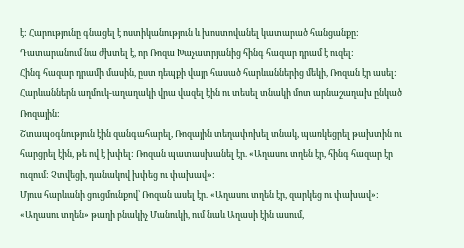է: Հարությունը գնացել է ոստիկանություն և խոստովանել կատարած հանցանքը:
Դատարանում նա ժխտել է, որ Ռոզա Խաչատրյանից հինգ հազար դրամ է ուզել:
Հինգ հազար դրամի մասին, ըստ դեպքի վայր հասած հարևաններից մեկի, Ռոզան էր ասել:
Հարևաններն աղմուկ-աղաղակի վրա վազել էին ու տեսել տնակի մոտ արնաշաղախ ընկած Ռոզային:
Շտապօգնություն էին զանգահարել, Ռոզային տեղափոխել տնակ, պառկեցրել թախտին ու հարցրել էին, թե ով է խփել: Ռոզան պատասխանել էր. «Աղասու տղեն էր, հինգ հազար էր ուզում: Չտվեցի, դանակով խփեց ու փախավ»:
Մյուս հարևանի ցուցմունքով՝ Ռոզան ասել էր. «Աղասու տղեն էր, զարկեց ու փախավ»:
«Աղասու տղեն» թաղի բնակիչ Մանուկի, ում նաև Աղասի էին ասում,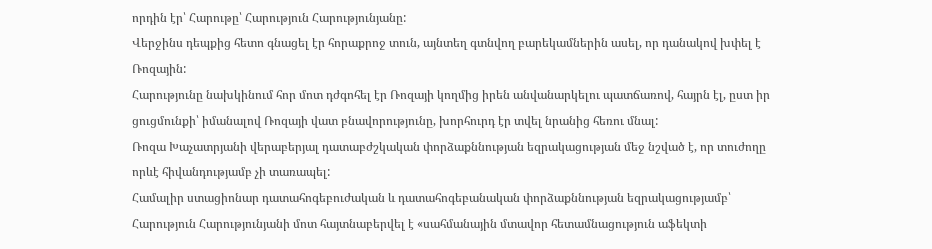որդին էր՝ Հարութը՝ Հարություն Հարությունյանը:
Վերջինս դեպքից հետո գնացել էր հորաքրոջ տուն, այնտեղ գտնվող բարեկամներին ասել, որ դանակով խփել է Ռոզային:
Հարությունը նախկինում հոր մոտ դժգոհել էր Ռոզայի կողմից իրեն անվանարկելու պատճառով, հայրն էլ, ըստ իր ցուցմունքի՝ իմանալով Ռոզայի վատ բնավորությունը, խորհուրդ էր տվել նրանից հեռու մնալ:
Ռոզա Խաչատրյանի վերաբերյալ դատաբժշկական փորձաքննության եզրակացության մեջ նշված է, որ տուժողը որևէ հիվանդությամբ չի տառապել:
Համալիր ստացիոնար դատահոգեբուժական և դատահոգեբանական փորձաքննության եզրակացությամբ՝ Հարություն Հարությունյանի մոտ հայտնաբերվել է «սահմանային մտավոր հետամնացություն աֆեկտի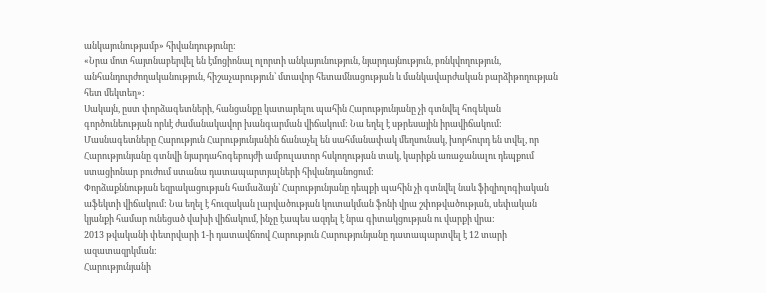անկայունությամբ» հիվանդությունը:
«Նրա մոտ հայտնաբերվել են էմոցիոնալ ոլորտի անկայունություն, նյարդայնություն, բռնկվողություն, անհանդուրժողականություն, հիշաչարություն՝ մտավոր հետամնացության և մանկավարժական բարձիթողության հետ մեկտեղ»:
Սակայն, ըստ փորձագետների, հանցանքը կատարելու պահին Հարությունյանը չի գտնվել հոգեկան գործունեության որևէ ժամանակավոր խանգարման վիճակում: Նա եղել է սթրեսային իրավիճակում:
Մասնագետները Հարություն Հարությունյանին ճանաչել են սահմանափակ մեղսունակ, խորհուրդ են տվել, որ Հարությունյանը գտնվի նյարդահոգեբույժի ամբուլատոր հսկողության տակ, կարիքն առաջանալու դեպքում ստացիոնար բուժում ստանա դատապարտյալների հիվանդանոցում:
Փորձաքննության եզրակացության համաձայն՝ Հարությունյանը դեպքի պահին չի գտնվել նաև ֆիզիոլոգիական աֆեկտի վիճակում: Նա եղել է հուզական լարվածության կուտակման ֆոնի վրա շփոթվածության, սեփական կյանքի համար ունեցած վախի վիճակում, ինչը էապես ազդել է նրա գիտակցության ու վարքի վրա:
2013 թվականի փետրվարի 1-ի դատավճռով Հարություն Հարությունյանը դատապարտվել է 12 տարի ազատազրկման:
Հարությունյանի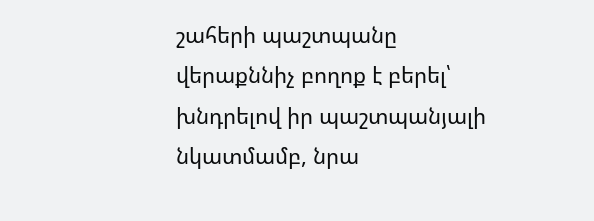շահերի պաշտպանը վերաքննիչ բողոք է բերել՝ խնդրելով իր պաշտպանյալի նկատմամբ, նրա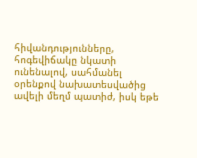հիվանդությունները, հոգեվիճակը նկատի ունենալով, սահմանել օրենքով նախատեսվածից ավելի մեղմ պատիժ, իսկ եթե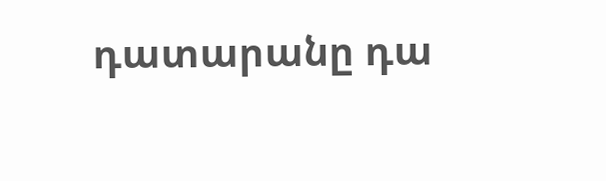դատարանը դա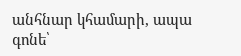անհնար կհամարի, ապա գոնե՝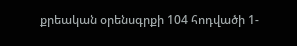քրեական օրենսգրքի 104 հոդվածի 1-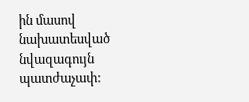ին մասով նախատեսված նվազագույն պատժաչափ: